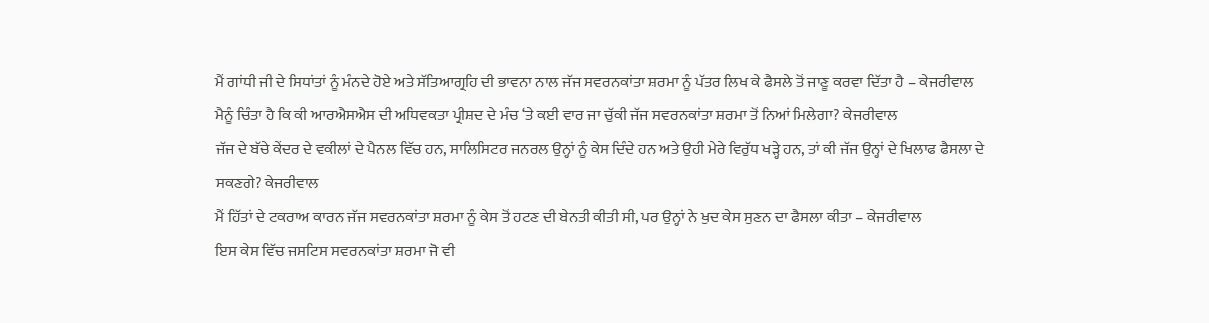ਮੈਂ ਗਾਂਧੀ ਜੀ ਦੇ ਸਿਧਾਂਤਾਂ ਨੂੰ ਮੰਨਦੇ ਹੋਏ ਅਤੇ ਸੱਤਿਆਗ੍ਰਹਿ ਦੀ ਭਾਵਨਾ ਨਾਲ ਜੱਜ ਸਵਰਨਕਾਂਤਾ ਸ਼ਰਮਾ ਨੂੰ ਪੱਤਰ ਲਿਖ ਕੇ ਫੈਸਲੇ ਤੋਂ ਜਾਣੂ ਕਰਵਾ ਦਿੱਤਾ ਹੈ – ਕੇਜਰੀਵਾਲ
ਮੈਨੂੰ ਚਿੰਤਾ ਹੈ ਕਿ ਕੀ ਆਰਐਸਐਸ ਦੀ ਅਧਿਵਕਤਾ ਪ੍ਰੀਸ਼ਦ ਦੇ ਮੰਚ ‘ਤੇ ਕਈ ਵਾਰ ਜਾ ਚੁੱਕੀ ਜੱਜ ਸਵਰਨਕਾਂਤਾ ਸ਼ਰਮਾ ਤੋਂ ਨਿਆਂ ਮਿਲੇਗਾ? ਕੇਜਰੀਵਾਲ
ਜੱਜ ਦੇ ਬੱਚੇ ਕੇਂਦਰ ਦੇ ਵਕੀਲਾਂ ਦੇ ਪੈਨਲ ਵਿੱਚ ਹਨ, ਸਾਲਿਸਿਟਰ ਜਨਰਲ ਉਨ੍ਹਾਂ ਨੂੰ ਕੇਸ ਦਿੰਦੇ ਹਨ ਅਤੇ ਉਹੀ ਮੇਰੇ ਵਿਰੁੱਧ ਖੜ੍ਹੇ ਹਨ, ਤਾਂ ਕੀ ਜੱਜ ਉਨ੍ਹਾਂ ਦੇ ਖਿਲਾਫ ਫੈਸਲਾ ਦੇ ਸਕਣਗੇ? ਕੇਜਰੀਵਾਲ
ਮੈਂ ਹਿੱਤਾਂ ਦੇ ਟਕਰਾਅ ਕਾਰਨ ਜੱਜ ਸਵਰਨਕਾਂਤਾ ਸ਼ਰਮਾ ਨੂੰ ਕੇਸ ਤੋਂ ਹਟਣ ਦੀ ਬੇਨਤੀ ਕੀਤੀ ਸੀ, ਪਰ ਉਨ੍ਹਾਂ ਨੇ ਖੁਦ ਕੇਸ ਸੁਣਨ ਦਾ ਫੈਸਲਾ ਕੀਤਾ – ਕੇਜਰੀਵਾਲ
ਇਸ ਕੇਸ ਵਿੱਚ ਜਸਟਿਸ ਸਵਰਨਕਾਂਤਾ ਸ਼ਰਮਾ ਜੋ ਵੀ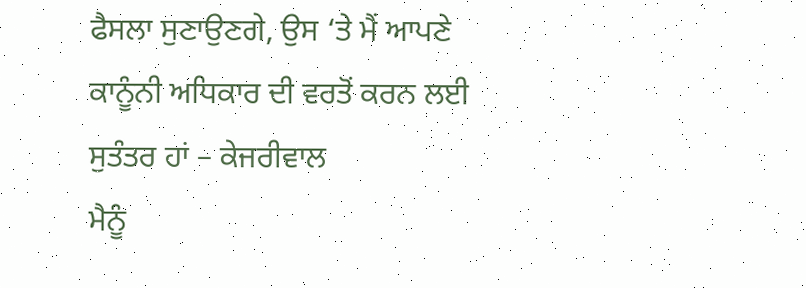ਫੈਸਲਾ ਸੁਣਾਉਣਗੇ, ਉਸ ‘ਤੇ ਮੈਂ ਆਪਣੇ ਕਾਨੂੰਨੀ ਅਧਿਕਾਰ ਦੀ ਵਰਤੋਂ ਕਰਨ ਲਈ ਸੁਤੰਤਰ ਹਾਂ – ਕੇਜਰੀਵਾਲ
ਮੈਨੂੰ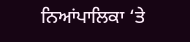ਨਿਆਂਪਾਲਿਕਾ ‘ਤੇ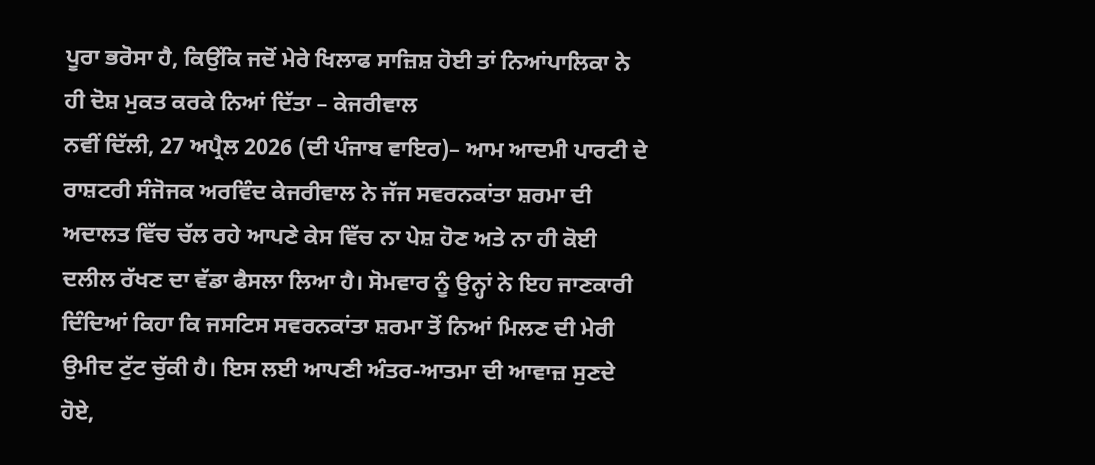ਪੂਰਾ ਭਰੋਸਾ ਹੈ, ਕਿਉਂਕਿ ਜਦੋਂ ਮੇਰੇ ਖਿਲਾਫ ਸਾਜ਼ਿਸ਼ ਹੋਈ ਤਾਂ ਨਿਆਂਪਾਲਿਕਾ ਨੇ ਹੀ ਦੋਸ਼ ਮੁਕਤ ਕਰਕੇ ਨਿਆਂ ਦਿੱਤਾ – ਕੇਜਰੀਵਾਲ
ਨਵੀਂ ਦਿੱਲੀ, 27 ਅਪ੍ਰੈਲ 2026 (ਦੀ ਪੰਜਾਬ ਵਾਇਰ)– ਆਮ ਆਦਮੀ ਪਾਰਟੀ ਦੇ ਰਾਸ਼ਟਰੀ ਸੰਜੋਜਕ ਅਰਵਿੰਦ ਕੇਜਰੀਵਾਲ ਨੇ ਜੱਜ ਸਵਰਨਕਾਂਤਾ ਸ਼ਰਮਾ ਦੀ ਅਦਾਲਤ ਵਿੱਚ ਚੱਲ ਰਹੇ ਆਪਣੇ ਕੇਸ ਵਿੱਚ ਨਾ ਪੇਸ਼ ਹੋਣ ਅਤੇ ਨਾ ਹੀ ਕੋਈ ਦਲੀਲ ਰੱਖਣ ਦਾ ਵੱਡਾ ਫੈਸਲਾ ਲਿਆ ਹੈ। ਸੋਮਵਾਰ ਨੂੰ ਉਨ੍ਹਾਂ ਨੇ ਇਹ ਜਾਣਕਾਰੀ ਦਿੰਦਿਆਂ ਕਿਹਾ ਕਿ ਜਸਟਿਸ ਸਵਰਨਕਾਂਤਾ ਸ਼ਰਮਾ ਤੋਂ ਨਿਆਂ ਮਿਲਣ ਦੀ ਮੇਰੀ ਉਮੀਦ ਟੁੱਟ ਚੁੱਕੀ ਹੈ। ਇਸ ਲਈ ਆਪਣੀ ਅੰਤਰ-ਆਤਮਾ ਦੀ ਆਵਾਜ਼ ਸੁਣਦੇ ਹੋਏ,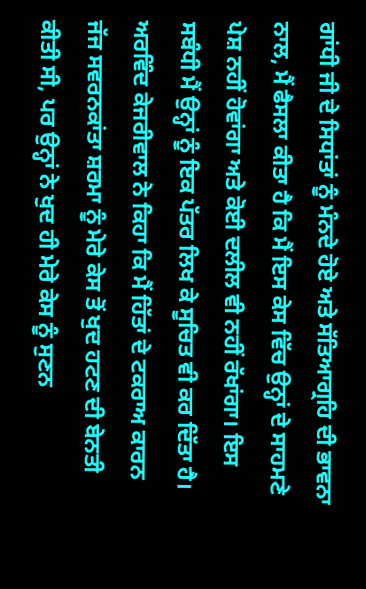ਗਾਂਧੀ ਜੀ ਦੇ ਸਿਧਾਂਤਾਂ ਨੂੰ ਮੰਨਦੇ ਹੋਏ ਅਤੇ ਸੱਤਿਆਗ੍ਰਹਿ ਦੀ ਭਾਵਨਾ ਨਾਲ, ਮੈਂ ਫੈਸਲਾ ਕੀਤਾ ਹੈ ਕਿ ਮੈਂ ਇਸ ਕੇਸ ਵਿੱਚ ਉਨ੍ਹਾਂ ਦੇ ਸਾਹਮਣੇ ਪੇਸ਼ ਨਹੀਂ ਹੋਵਾਂਗਾ ਅਤੇ ਕੋਈ ਦਲੀਲ ਵੀ ਨਹੀਂ ਰੱਖਾਂਗਾ। ਇਸ ਸਬੰਧੀ ਮੈਂ ਉਨ੍ਹਾਂ ਨੂੰ ਇਕ ਪੱਤਰ ਲਿਖ ਕੇ ਸੂਚਿਤ ਵੀ ਕਰ ਦਿੱਤਾ ਹੈ।
ਅਰਵਿੰਦ ਕੇਜਰੀਵਾਲ ਨੇ ਕਿਹਾ ਕਿ ਮੈਂ ਹਿੱਤਾਂ ਦੇ ਟਕਰਾਅ ਕਾਰਨ ਜੱਜ ਸਵਰਨਕਾਂਤਾ ਸ਼ਰਮਾ ਨੂੰ ਮੇਰੇ ਕੇਸ ਤੋਂ ਖੁਦ ਹਟਣ ਦੀ ਬੇਨਤੀ ਕੀਤੀ ਸੀ, ਪਰ ਉਨ੍ਹਾਂ ਨੇ ਖੁਦ ਹੀ ਮੇਰੇ ਕੇਸ ਨੂੰ ਸੁਣਨ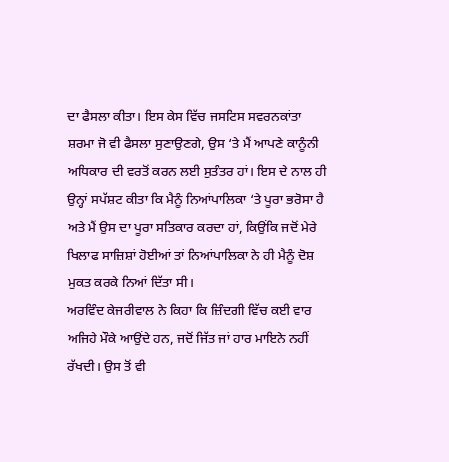ਦਾ ਫੈਸਲਾ ਕੀਤਾ। ਇਸ ਕੇਸ ਵਿੱਚ ਜਸਟਿਸ ਸਵਰਨਕਾਂਤਾ ਸ਼ਰਮਾ ਜੋ ਵੀ ਫੈਸਲਾ ਸੁਣਾਉਣਗੇ, ਉਸ ‘ਤੇ ਮੈਂ ਆਪਣੇ ਕਾਨੂੰਨੀ ਅਧਿਕਾਰ ਦੀ ਵਰਤੋਂ ਕਰਨ ਲਈ ਸੁਤੰਤਰ ਹਾਂ। ਇਸ ਦੇ ਨਾਲ ਹੀ ਉਨ੍ਹਾਂ ਸਪੱਸ਼ਟ ਕੀਤਾ ਕਿ ਮੈਨੂੰ ਨਿਆਂਪਾਲਿਕਾ ‘ਤੇ ਪੂਰਾ ਭਰੋਸਾ ਹੈ ਅਤੇ ਮੈਂ ਉਸ ਦਾ ਪੂਰਾ ਸਤਿਕਾਰ ਕਰਦਾ ਹਾਂ, ਕਿਉਂਕਿ ਜਦੋਂ ਮੇਰੇ ਖਿਲਾਫ ਸਾਜ਼ਿਸ਼ਾਂ ਹੋਈਆਂ ਤਾਂ ਨਿਆਂਪਾਲਿਕਾ ਨੇ ਹੀ ਮੈਨੂੰ ਦੋਸ਼ ਮੁਕਤ ਕਰਕੇ ਨਿਆਂ ਦਿੱਤਾ ਸੀ।
ਅਰਵਿੰਦ ਕੇਜਰੀਵਾਲ ਨੇ ਕਿਹਾ ਕਿ ਜ਼ਿੰਦਗੀ ਵਿੱਚ ਕਈ ਵਾਰ ਅਜਿਹੇ ਮੌਕੇ ਆਉਂਦੇ ਹਨ, ਜਦੋਂ ਜਿੱਤ ਜਾਂ ਹਾਰ ਮਾਇਨੇ ਨਹੀਂ ਰੱਖਦੀ। ਉਸ ਤੋਂ ਵੀ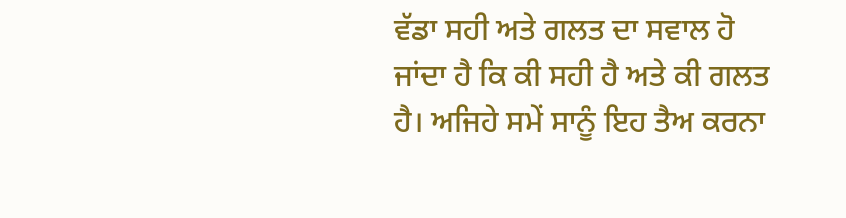ਵੱਡਾ ਸਹੀ ਅਤੇ ਗਲਤ ਦਾ ਸਵਾਲ ਹੋ ਜਾਂਦਾ ਹੈ ਕਿ ਕੀ ਸਹੀ ਹੈ ਅਤੇ ਕੀ ਗਲਤ ਹੈ। ਅਜਿਹੇ ਸਮੇਂ ਸਾਨੂੰ ਇਹ ਤੈਅ ਕਰਨਾ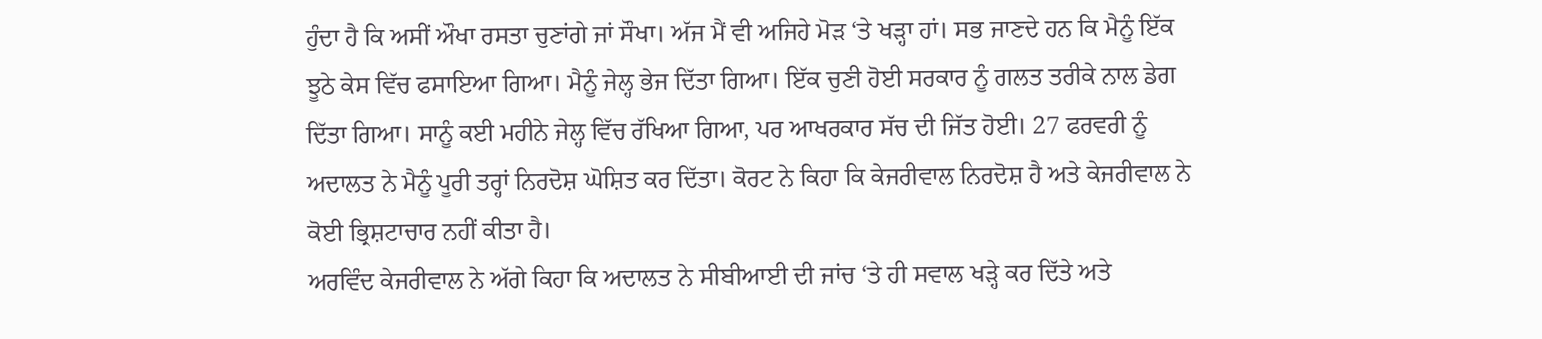ਹੁੰਦਾ ਹੈ ਕਿ ਅਸੀਂ ਔਖਾ ਰਸਤਾ ਚੁਣਾਂਗੇ ਜਾਂ ਸੌਖਾ। ਅੱਜ ਮੈਂ ਵੀ ਅਜਿਹੇ ਮੋੜ ‘ਤੇ ਖੜ੍ਹਾ ਹਾਂ। ਸਭ ਜਾਣਦੇ ਹਨ ਕਿ ਮੈਨੂੰ ਇੱਕ ਝੂਠੇ ਕੇਸ ਵਿੱਚ ਫਸਾਇਆ ਗਿਆ। ਮੈਨੂੰ ਜੇਲ੍ਹ ਭੇਜ ਦਿੱਤਾ ਗਿਆ। ਇੱਕ ਚੁਣੀ ਹੋਈ ਸਰਕਾਰ ਨੂੰ ਗਲਤ ਤਰੀਕੇ ਨਾਲ ਡੇਗ ਦਿੱਤਾ ਗਿਆ। ਸਾਨੂੰ ਕਈ ਮਹੀਨੇ ਜੇਲ੍ਹ ਵਿੱਚ ਰੱਖਿਆ ਗਿਆ, ਪਰ ਆਖਰਕਾਰ ਸੱਚ ਦੀ ਜਿੱਤ ਹੋਈ। 27 ਫਰਵਰੀ ਨੂੰ ਅਦਾਲਤ ਨੇ ਮੈਨੂੰ ਪੂਰੀ ਤਰ੍ਹਾਂ ਨਿਰਦੋਸ਼ ਘੋਸ਼ਿਤ ਕਰ ਦਿੱਤਾ। ਕੋਰਟ ਨੇ ਕਿਹਾ ਕਿ ਕੇਜਰੀਵਾਲ ਨਿਰਦੋਸ਼ ਹੈ ਅਤੇ ਕੇਜਰੀਵਾਲ ਨੇ ਕੋਈ ਭ੍ਰਿਸ਼ਟਾਚਾਰ ਨਹੀਂ ਕੀਤਾ ਹੈ।
ਅਰਵਿੰਦ ਕੇਜਰੀਵਾਲ ਨੇ ਅੱਗੇ ਕਿਹਾ ਕਿ ਅਦਾਲਤ ਨੇ ਸੀਬੀਆਈ ਦੀ ਜਾਂਚ ‘ਤੇ ਹੀ ਸਵਾਲ ਖੜ੍ਹੇ ਕਰ ਦਿੱਤੇ ਅਤੇ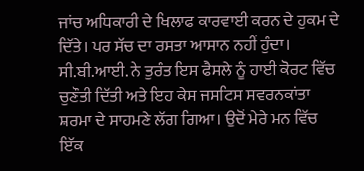ਜਾਂਚ ਅਧਿਕਾਰੀ ਦੇ ਖਿਲਾਫ ਕਾਰਵਾਈ ਕਰਨ ਦੇ ਹੁਕਮ ਦੇ ਦਿੱਤੇ। ਪਰ ਸੱਚ ਦਾ ਰਸਤਾ ਆਸਾਨ ਨਹੀਂ ਹੁੰਦਾ। ਸੀ.ਬੀ.ਆਈ. ਨੇ ਤੁਰੰਤ ਇਸ ਫੈਸਲੇ ਨੂੰ ਹਾਈ ਕੋਰਟ ਵਿੱਚ ਚੁਣੌਤੀ ਦਿੱਤੀ ਅਤੇ ਇਹ ਕੇਸ ਜਸਟਿਸ ਸਵਰਨਕਾਂਤਾ ਸ਼ਰਮਾ ਦੇ ਸਾਹਮਣੇ ਲੱਗ ਗਿਆ। ਉਦੋਂ ਮੇਰੇ ਮਨ ਵਿੱਚ ਇੱਕ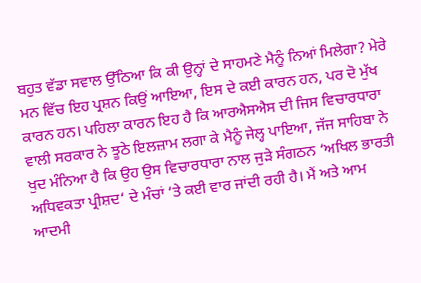ਬਹੁਤ ਵੱਡਾ ਸਵਾਲ ਉੱਠਿਆ ਕਿ ਕੀ ਉਨ੍ਹਾਂ ਦੇ ਸਾਹਮਣੇ ਮੈਨੂੰ ਨਿਆਂ ਮਿਲੇਗਾ? ਮੇਰੇ ਮਨ ਵਿੱਚ ਇਹ ਪ੍ਰਸ਼ਨ ਕਿਉਂ ਆਇਆ, ਇਸ ਦੇ ਕਈ ਕਾਰਨ ਹਨ, ਪਰ ਦੋ ਮੁੱਖ ਕਾਰਨ ਹਨ। ਪਹਿਲਾ ਕਾਰਨ ਇਹ ਹੈ ਕਿ ਆਰਐਸਐਸ ਦੀ ਜਿਸ ਵਿਚਾਰਧਾਰਾ ਵਾਲੀ ਸਰਕਾਰ ਨੇ ਝੂਠੇ ਇਲਜ਼ਾਮ ਲਗਾ ਕੇ ਮੈਨੂੰ ਜੇਲ੍ਹ ਪਾਇਆ, ਜੱਜ ਸਾਹਿਬਾ ਨੇ ਖੁਦ ਮੰਨਿਆ ਹੈ ਕਿ ਉਹ ਉਸ ਵਿਚਾਰਧਾਰਾ ਨਾਲ ਜੁੜੇ ਸੰਗਠਨ ‘ਅਖਿਲ ਭਾਰਤੀ ਅਧਿਵਕਤਾ ਪ੍ਰੀਸ਼ਦ‘ ਦੇ ਮੰਚਾਂ ‘ਤੇ ਕਈ ਵਾਰ ਜਾਂਦੀ ਰਹੀ ਹੈ। ਮੈਂ ਅਤੇ ਆਮ ਆਦਮੀ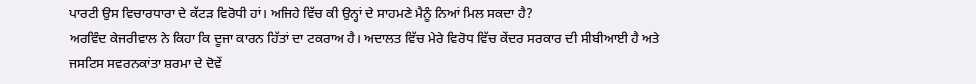ਪਾਰਟੀ ਉਸ ਵਿਚਾਰਧਾਰਾ ਦੇ ਕੱਟੜ ਵਿਰੋਧੀ ਹਾਂ। ਅਜਿਹੇ ਵਿੱਚ ਕੀ ਉਨ੍ਹਾਂ ਦੇ ਸਾਹਮਣੇ ਮੈਨੂੰ ਨਿਆਂ ਮਿਲ ਸਕਦਾ ਹੈ?
ਅਰਵਿੰਦ ਕੇਜਰੀਵਾਲ ਨੇ ਕਿਹਾ ਕਿ ਦੂਜਾ ਕਾਰਨ ਹਿੱਤਾਂ ਦਾ ਟਕਰਾਅ ਹੈ। ਅਦਾਲਤ ਵਿੱਚ ਮੇਰੇ ਵਿਰੋਧ ਵਿੱਚ ਕੇਂਦਰ ਸਰਕਾਰ ਦੀ ਸੀਬੀਆਈ ਹੈ ਅਤੇ ਜਸਟਿਸ ਸਵਰਨਕਾਂਤਾ ਸ਼ਰਮਾ ਦੇ ਦੋਵੇਂ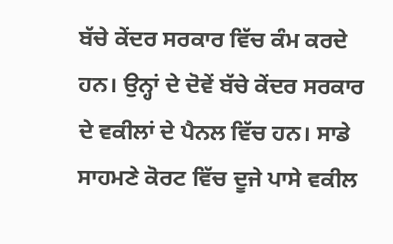ਬੱਚੇ ਕੇਂਦਰ ਸਰਕਾਰ ਵਿੱਚ ਕੰਮ ਕਰਦੇ ਹਨ। ਉਨ੍ਹਾਂ ਦੇ ਦੋਵੇਂ ਬੱਚੇ ਕੇਂਦਰ ਸਰਕਾਰ ਦੇ ਵਕੀਲਾਂ ਦੇ ਪੈਨਲ ਵਿੱਚ ਹਨ। ਸਾਡੇ ਸਾਹਮਣੇ ਕੋਰਟ ਵਿੱਚ ਦੂਜੇ ਪਾਸੇ ਵਕੀਲ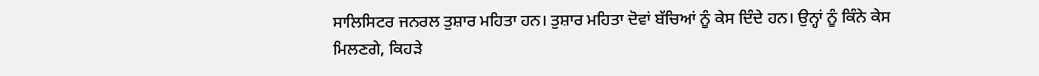ਸਾਲਿਸਿਟਰ ਜਨਰਲ ਤੁਸ਼ਾਰ ਮਹਿਤਾ ਹਨ। ਤੁਸ਼ਾਰ ਮਹਿਤਾ ਦੋਵਾਂ ਬੱਚਿਆਂ ਨੂੰ ਕੇਸ ਦਿੰਦੇ ਹਨ। ਉਨ੍ਹਾਂ ਨੂੰ ਕਿੰਨੇ ਕੇਸ ਮਿਲਣਗੇ, ਕਿਹੜੇ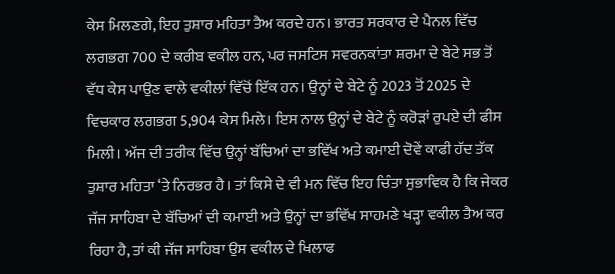ਕੇਸ ਮਿਲਣਗੇ, ਇਹ ਤੁਸ਼ਾਰ ਮਹਿਤਾ ਤੈਅ ਕਰਦੇ ਹਨ। ਭਾਰਤ ਸਰਕਾਰ ਦੇ ਪੈਨਲ ਵਿੱਚ ਲਗਭਗ 700 ਦੇ ਕਰੀਬ ਵਕੀਲ ਹਨ, ਪਰ ਜਸਟਿਸ ਸਵਰਨਕਾਂਤਾ ਸ਼ਰਮਾ ਦੇ ਬੇਟੇ ਸਭ ਤੋਂ ਵੱਧ ਕੇਸ ਪਾਉਣ ਵਾਲੇ ਵਕੀਲਾਂ ਵਿੱਚੋਂ ਇੱਕ ਹਨ। ਉਨ੍ਹਾਂ ਦੇ ਬੇਟੇ ਨੂੰ 2023 ਤੋਂ 2025 ਦੇ ਵਿਚਕਾਰ ਲਗਭਗ 5,904 ਕੇਸ ਮਿਲੇ। ਇਸ ਨਾਲ ਉਨ੍ਹਾਂ ਦੇ ਬੇਟੇ ਨੂੰ ਕਰੋੜਾਂ ਰੁਪਏ ਦੀ ਫੀਸ ਮਿਲੀ। ਅੱਜ ਦੀ ਤਰੀਕ ਵਿੱਚ ਉਨ੍ਹਾਂ ਬੱਚਿਆਂ ਦਾ ਭਵਿੱਖ ਅਤੇ ਕਮਾਈ ਦੋਵੇਂ ਕਾਫੀ ਹੱਦ ਤੱਕ ਤੁਸ਼ਾਰ ਮਹਿਤਾ ‘ਤੇ ਨਿਰਭਰ ਹੈ। ਤਾਂ ਕਿਸੇ ਦੇ ਵੀ ਮਨ ਵਿੱਚ ਇਹ ਚਿੰਤਾ ਸੁਭਾਵਿਕ ਹੈ ਕਿ ਜੇਕਰ ਜੱਜ ਸਾਹਿਬਾ ਦੇ ਬੱਚਿਆਂ ਦੀ ਕਮਾਈ ਅਤੇ ਉਨ੍ਹਾਂ ਦਾ ਭਵਿੱਖ ਸਾਹਮਣੇ ਖੜ੍ਹਾ ਵਕੀਲ ਤੈਅ ਕਰ ਰਿਹਾ ਹੈ, ਤਾਂ ਕੀ ਜੱਜ ਸਾਹਿਬਾ ਉਸ ਵਕੀਲ ਦੇ ਖਿਲਾਫ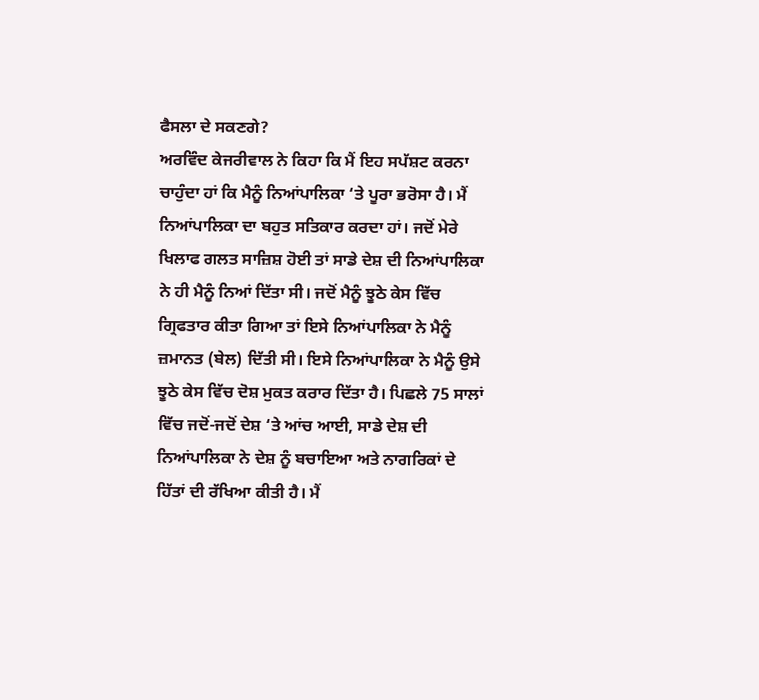ਫੈਸਲਾ ਦੇ ਸਕਣਗੇ?
ਅਰਵਿੰਦ ਕੇਜਰੀਵਾਲ ਨੇ ਕਿਹਾ ਕਿ ਮੈਂ ਇਹ ਸਪੱਸ਼ਟ ਕਰਨਾ ਚਾਹੁੰਦਾ ਹਾਂ ਕਿ ਮੈਨੂੰ ਨਿਆਂਪਾਲਿਕਾ ‘ਤੇ ਪੂਰਾ ਭਰੋਸਾ ਹੈ। ਮੈਂ ਨਿਆਂਪਾਲਿਕਾ ਦਾ ਬਹੁਤ ਸਤਿਕਾਰ ਕਰਦਾ ਹਾਂ। ਜਦੋਂ ਮੇਰੇ ਖਿਲਾਫ ਗਲਤ ਸਾਜ਼ਿਸ਼ ਹੋਈ ਤਾਂ ਸਾਡੇ ਦੇਸ਼ ਦੀ ਨਿਆਂਪਾਲਿਕਾ ਨੇ ਹੀ ਮੈਨੂੰ ਨਿਆਂ ਦਿੱਤਾ ਸੀ। ਜਦੋਂ ਮੈਨੂੰ ਝੂਠੇ ਕੇਸ ਵਿੱਚ ਗ੍ਰਿਫਤਾਰ ਕੀਤਾ ਗਿਆ ਤਾਂ ਇਸੇ ਨਿਆਂਪਾਲਿਕਾ ਨੇ ਮੈਨੂੰ ਜ਼ਮਾਨਤ (ਬੇਲ) ਦਿੱਤੀ ਸੀ। ਇਸੇ ਨਿਆਂਪਾਲਿਕਾ ਨੇ ਮੈਨੂੰ ਉਸੇ ਝੂਠੇ ਕੇਸ ਵਿੱਚ ਦੋਸ਼ ਮੁਕਤ ਕਰਾਰ ਦਿੱਤਾ ਹੈ। ਪਿਛਲੇ 75 ਸਾਲਾਂ ਵਿੱਚ ਜਦੋਂ-ਜਦੋਂ ਦੇਸ਼ ‘ਤੇ ਆਂਚ ਆਈ, ਸਾਡੇ ਦੇਸ਼ ਦੀ ਨਿਆਂਪਾਲਿਕਾ ਨੇ ਦੇਸ਼ ਨੂੰ ਬਚਾਇਆ ਅਤੇ ਨਾਗਰਿਕਾਂ ਦੇ ਹਿੱਤਾਂ ਦੀ ਰੱਖਿਆ ਕੀਤੀ ਹੈ। ਮੈਂ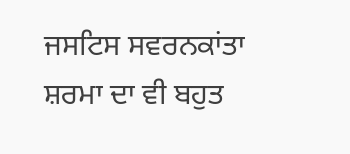ਜਸਟਿਸ ਸਵਰਨਕਾਂਤਾ ਸ਼ਰਮਾ ਦਾ ਵੀ ਬਹੁਤ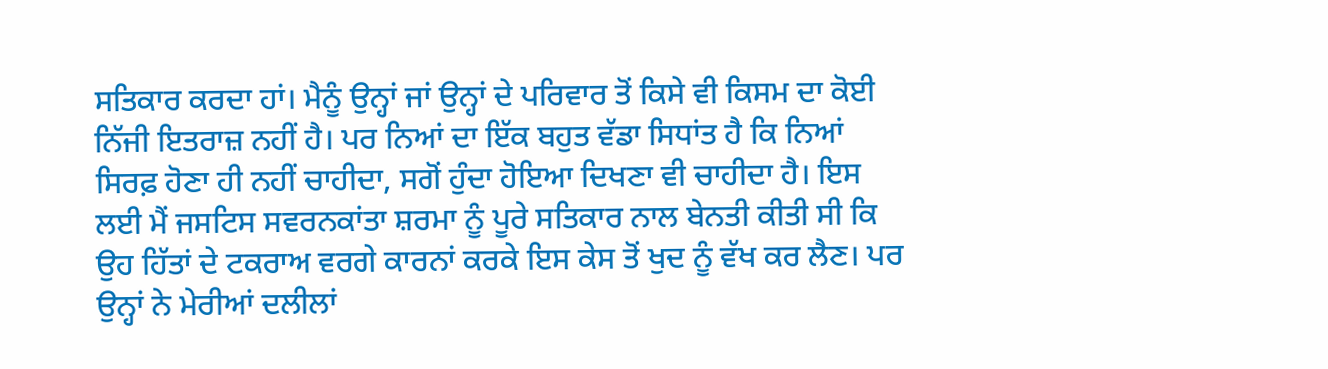ਸਤਿਕਾਰ ਕਰਦਾ ਹਾਂ। ਮੈਨੂੰ ਉਨ੍ਹਾਂ ਜਾਂ ਉਨ੍ਹਾਂ ਦੇ ਪਰਿਵਾਰ ਤੋਂ ਕਿਸੇ ਵੀ ਕਿਸਮ ਦਾ ਕੋਈ ਨਿੱਜੀ ਇਤਰਾਜ਼ ਨਹੀਂ ਹੈ। ਪਰ ਨਿਆਂ ਦਾ ਇੱਕ ਬਹੁਤ ਵੱਡਾ ਸਿਧਾਂਤ ਹੈ ਕਿ ਨਿਆਂ ਸਿਰਫ਼ ਹੋਣਾ ਹੀ ਨਹੀਂ ਚਾਹੀਦਾ, ਸਗੋਂ ਹੁੰਦਾ ਹੋਇਆ ਦਿਖਣਾ ਵੀ ਚਾਹੀਦਾ ਹੈ। ਇਸ ਲਈ ਮੈਂ ਜਸਟਿਸ ਸਵਰਨਕਾਂਤਾ ਸ਼ਰਮਾ ਨੂੰ ਪੂਰੇ ਸਤਿਕਾਰ ਨਾਲ ਬੇਨਤੀ ਕੀਤੀ ਸੀ ਕਿ ਉਹ ਹਿੱਤਾਂ ਦੇ ਟਕਰਾਅ ਵਰਗੇ ਕਾਰਨਾਂ ਕਰਕੇ ਇਸ ਕੇਸ ਤੋਂ ਖੁਦ ਨੂੰ ਵੱਖ ਕਰ ਲੈਣ। ਪਰ ਉਨ੍ਹਾਂ ਨੇ ਮੇਰੀਆਂ ਦਲੀਲਾਂ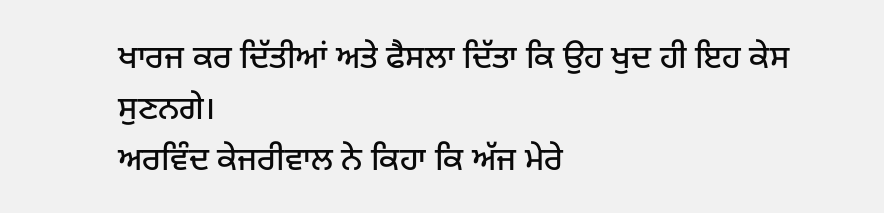ਖਾਰਜ ਕਰ ਦਿੱਤੀਆਂ ਅਤੇ ਫੈਸਲਾ ਦਿੱਤਾ ਕਿ ਉਹ ਖੁਦ ਹੀ ਇਹ ਕੇਸ ਸੁਣਨਗੇ।
ਅਰਵਿੰਦ ਕੇਜਰੀਵਾਲ ਨੇ ਕਿਹਾ ਕਿ ਅੱਜ ਮੇਰੇ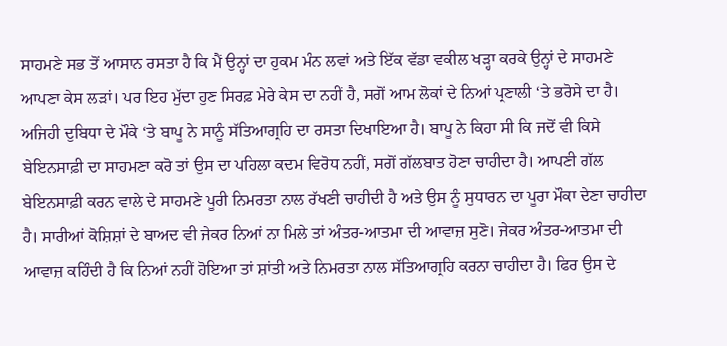ਸਾਹਮਣੇ ਸਭ ਤੋਂ ਆਸਾਨ ਰਸਤਾ ਹੈ ਕਿ ਮੈਂ ਉਨ੍ਹਾਂ ਦਾ ਹੁਕਮ ਮੰਨ ਲਵਾਂ ਅਤੇ ਇੱਕ ਵੱਡਾ ਵਕੀਲ ਖੜ੍ਹਾ ਕਰਕੇ ਉਨ੍ਹਾਂ ਦੇ ਸਾਹਮਣੇ ਆਪਣਾ ਕੇਸ ਲੜਾਂ। ਪਰ ਇਹ ਮੁੱਦਾ ਹੁਣ ਸਿਰਫ਼ ਮੇਰੇ ਕੇਸ ਦਾ ਨਹੀਂ ਹੈ, ਸਗੋਂ ਆਮ ਲੋਕਾਂ ਦੇ ਨਿਆਂ ਪ੍ਰਣਾਲੀ ‘ਤੇ ਭਰੋਸੇ ਦਾ ਹੈ। ਅਜਿਹੀ ਦੁਬਿਧਾ ਦੇ ਮੌਕੇ ‘ਤੇ ਬਾਪੂ ਨੇ ਸਾਨੂੰ ਸੱਤਿਆਗ੍ਰਹਿ ਦਾ ਰਸਤਾ ਦਿਖਾਇਆ ਹੈ। ਬਾਪੂ ਨੇ ਕਿਹਾ ਸੀ ਕਿ ਜਦੋਂ ਵੀ ਕਿਸੇ ਬੇਇਨਸਾਫ਼ੀ ਦਾ ਸਾਹਮਣਾ ਕਰੋ ਤਾਂ ਉਸ ਦਾ ਪਹਿਲਾ ਕਦਮ ਵਿਰੋਧ ਨਹੀਂ, ਸਗੋਂ ਗੱਲਬਾਤ ਹੋਣਾ ਚਾਹੀਦਾ ਹੈ। ਆਪਣੀ ਗੱਲ ਬੇਇਨਸਾਫ਼ੀ ਕਰਨ ਵਾਲੇ ਦੇ ਸਾਹਮਣੇ ਪੂਰੀ ਨਿਮਰਤਾ ਨਾਲ ਰੱਖਣੀ ਚਾਹੀਦੀ ਹੈ ਅਤੇ ਉਸ ਨੂੰ ਸੁਧਾਰਨ ਦਾ ਪੂਰਾ ਮੌਕਾ ਦੇਣਾ ਚਾਹੀਦਾ ਹੈ। ਸਾਰੀਆਂ ਕੋਸ਼ਿਸ਼ਾਂ ਦੇ ਬਾਅਦ ਵੀ ਜੇਕਰ ਨਿਆਂ ਨਾ ਮਿਲੇ ਤਾਂ ਅੰਤਰ-ਆਤਮਾ ਦੀ ਆਵਾਜ਼ ਸੁਣੋ। ਜੇਕਰ ਅੰਤਰ-ਆਤਮਾ ਦੀ ਆਵਾਜ਼ ਕਹਿੰਦੀ ਹੈ ਕਿ ਨਿਆਂ ਨਹੀਂ ਹੋਇਆ ਤਾਂ ਸ਼ਾਂਤੀ ਅਤੇ ਨਿਮਰਤਾ ਨਾਲ ਸੱਤਿਆਗ੍ਰਹਿ ਕਰਨਾ ਚਾਹੀਦਾ ਹੈ। ਫਿਰ ਉਸ ਦੇ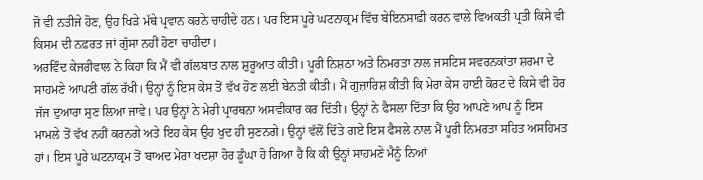ਜੋ ਵੀ ਨਤੀਜੇ ਹੋਣ, ਉਹ ਖਿੜੇ ਮੱਥੇ ਪ੍ਰਵਾਨ ਕਰਨੇ ਚਾਹੀਦੇ ਹਨ। ਪਰ ਇਸ ਪੂਰੇ ਘਟਨਾਕ੍ਰਮ ਵਿੱਚ ਬੇਇਨਸਾਫ਼ੀ ਕਰਨ ਵਾਲੇ ਵਿਅਕਤੀ ਪ੍ਰਤੀ ਕਿਸੇ ਵੀ ਕਿਸਮ ਦੀ ਨਫ਼ਰਤ ਜਾਂ ਗੁੱਸਾ ਨਹੀਂ ਹੋਣਾ ਚਾਹੀਦਾ।
ਅਰਵਿੰਦ ਕੇਜਰੀਵਾਲ ਨੇ ਕਿਹਾ ਕਿ ਮੈਂ ਵੀ ਗੱਲਬਾਤ ਨਾਲ ਸ਼ੁਰੂਆਤ ਕੀਤੀ। ਪੂਰੀ ਨਿਸ਼ਠਾ ਅਤੇ ਨਿਮਰਤਾ ਨਾਲ ਜਸਟਿਸ ਸਵਰਨਕਾਂਤਾ ਸ਼ਰਮਾ ਦੇ ਸਾਹਮਣੇ ਆਪਣੀ ਗੱਲ ਰੱਖੀ। ਉਨ੍ਹਾਂ ਨੂੰ ਇਸ ਕੇਸ ਤੋਂ ਵੱਖ ਹੋਣ ਲਈ ਬੇਨਤੀ ਕੀਤੀ। ਮੈਂ ਗੁਜ਼ਾਰਿਸ਼ ਕੀਤੀ ਕਿ ਮੇਰਾ ਕੇਸ ਹਾਈ ਕੋਰਟ ਦੇ ਕਿਸੇ ਵੀ ਹੋਰ ਜੱਜ ਦੁਆਰਾ ਸੁਣ ਲਿਆ ਜਾਵੇ। ਪਰ ਉਨ੍ਹਾਂ ਨੇ ਮੇਰੀ ਪ੍ਰਾਰਥਨਾ ਅਸਵੀਕਾਰ ਕਰ ਦਿੱਤੀ। ਉਨ੍ਹਾਂ ਨੇ ਫੈਸਲਾ ਦਿੱਤਾ ਕਿ ਉਹ ਆਪਣੇ ਆਪ ਨੂੰ ਇਸ ਮਾਮਲੇ ਤੋਂ ਵੱਖ ਨਹੀਂ ਕਰਨਗੇ ਅਤੇ ਇਹ ਕੇਸ ਉਹ ਖੁਦ ਹੀ ਸੁਣਨਗੇ। ਉਨ੍ਹਾਂ ਵੱਲੋਂ ਦਿੱਤੇ ਗਏ ਇਸ ਫੈਸਲੇ ਨਾਲ ਮੈਂ ਪੂਰੀ ਨਿਮਰਤਾ ਸਹਿਤ ਅਸਹਿਮਤ ਹਾਂ। ਇਸ ਪੂਰੇ ਘਟਨਾਕ੍ਰਮ ਤੋਂ ਬਾਅਦ ਮੇਰਾ ਖਦਸ਼ਾ ਹੋਰ ਡੂੰਘਾ ਹੋ ਗਿਆ ਹੈ ਕਿ ਕੀ ਉਨ੍ਹਾਂ ਸਾਹਮਣੇ ਮੈਨੂੰ ਨਿਆਂ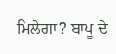ਮਿਲੇਗਾ? ਬਾਪੂ ਦੇ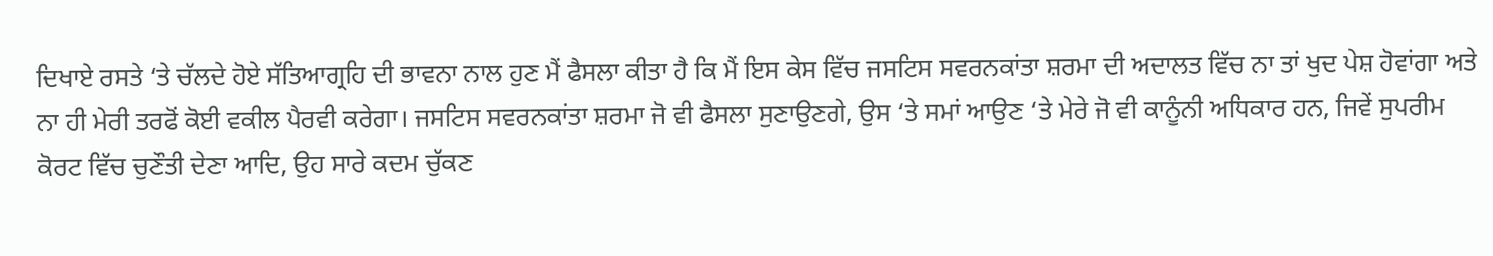ਦਿਖਾਏ ਰਸਤੇ ‘ਤੇ ਚੱਲਦੇ ਹੋਏ ਸੱਤਿਆਗ੍ਰਹਿ ਦੀ ਭਾਵਨਾ ਨਾਲ ਹੁਣ ਮੈਂ ਫੈਸਲਾ ਕੀਤਾ ਹੈ ਕਿ ਮੈਂ ਇਸ ਕੇਸ ਵਿੱਚ ਜਸਟਿਸ ਸਵਰਨਕਾਂਤਾ ਸ਼ਰਮਾ ਦੀ ਅਦਾਲਤ ਵਿੱਚ ਨਾ ਤਾਂ ਖੁਦ ਪੇਸ਼ ਹੋਵਾਂਗਾ ਅਤੇ ਨਾ ਹੀ ਮੇਰੀ ਤਰਫੋਂ ਕੋਈ ਵਕੀਲ ਪੈਰਵੀ ਕਰੇਗਾ। ਜਸਟਿਸ ਸਵਰਨਕਾਂਤਾ ਸ਼ਰਮਾ ਜੋ ਵੀ ਫੈਸਲਾ ਸੁਣਾਉਣਗੇ, ਉਸ ‘ਤੇ ਸਮਾਂ ਆਉਣ ‘ਤੇ ਮੇਰੇ ਜੋ ਵੀ ਕਾਨੂੰਨੀ ਅਧਿਕਾਰ ਹਨ, ਜਿਵੇਂ ਸੁਪਰੀਮ ਕੋਰਟ ਵਿੱਚ ਚੁਣੌਤੀ ਦੇਣਾ ਆਦਿ, ਉਹ ਸਾਰੇ ਕਦਮ ਚੁੱਕਣ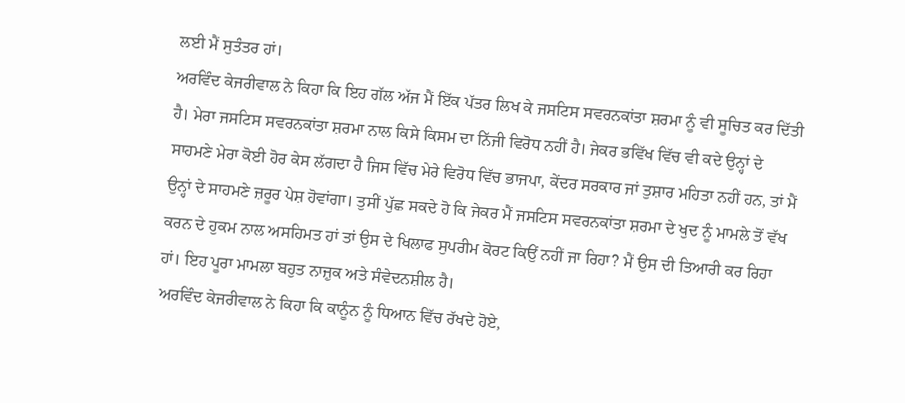ਲਈ ਮੈਂ ਸੁਤੰਤਰ ਹਾਂ।
ਅਰਵਿੰਦ ਕੇਜਰੀਵਾਲ ਨੇ ਕਿਹਾ ਕਿ ਇਹ ਗੱਲ ਅੱਜ ਮੈਂ ਇੱਕ ਪੱਤਰ ਲਿਖ ਕੇ ਜਸਟਿਸ ਸਵਰਨਕਾਂਤਾ ਸ਼ਰਮਾ ਨੂੰ ਵੀ ਸੂਚਿਤ ਕਰ ਦਿੱਤੀ ਹੈ। ਮੇਰਾ ਜਸਟਿਸ ਸਵਰਨਕਾਂਤਾ ਸ਼ਰਮਾ ਨਾਲ ਕਿਸੇ ਕਿਸਮ ਦਾ ਨਿੱਜੀ ਵਿਰੋਧ ਨਹੀਂ ਹੈ। ਜੇਕਰ ਭਵਿੱਖ ਵਿੱਚ ਵੀ ਕਦੇ ਉਨ੍ਹਾਂ ਦੇ ਸਾਹਮਣੇ ਮੇਰਾ ਕੋਈ ਹੋਰ ਕੇਸ ਲੱਗਦਾ ਹੈ ਜਿਸ ਵਿੱਚ ਮੇਰੇ ਵਿਰੋਧ ਵਿੱਚ ਭਾਜਪਾ, ਕੇਂਦਰ ਸਰਕਾਰ ਜਾਂ ਤੁਸ਼ਾਰ ਮਹਿਤਾ ਨਹੀਂ ਹਨ, ਤਾਂ ਮੈਂ ਉਨ੍ਹਾਂ ਦੇ ਸਾਹਮਣੇ ਜ਼ਰੂਰ ਪੇਸ਼ ਹੋਵਾਂਗਾ। ਤੁਸੀਂ ਪੁੱਛ ਸਕਦੇ ਹੋ ਕਿ ਜੇਕਰ ਮੈਂ ਜਸਟਿਸ ਸਵਰਨਕਾਂਤਾ ਸ਼ਰਮਾ ਦੇ ਖੁਦ ਨੂੰ ਮਾਮਲੇ ਤੋਂ ਵੱਖ ਕਰਨ ਦੇ ਹੁਕਮ ਨਾਲ ਅਸਹਿਮਤ ਹਾਂ ਤਾਂ ਉਸ ਦੇ ਖਿਲਾਫ ਸੁਪਰੀਮ ਕੋਰਟ ਕਿਉਂ ਨਹੀਂ ਜਾ ਰਿਹਾ? ਮੈਂ ਉਸ ਦੀ ਤਿਆਰੀ ਕਰ ਰਿਹਾ ਹਾਂ। ਇਹ ਪੂਰਾ ਮਾਮਲਾ ਬਹੁਤ ਨਾਜ਼ੁਕ ਅਤੇ ਸੰਵੇਦਨਸ਼ੀਲ ਹੈ।
ਅਰਵਿੰਦ ਕੇਜਰੀਵਾਲ ਨੇ ਕਿਹਾ ਕਿ ਕਾਨੂੰਨ ਨੂੰ ਧਿਆਨ ਵਿੱਚ ਰੱਖਦੇ ਹੋਏ,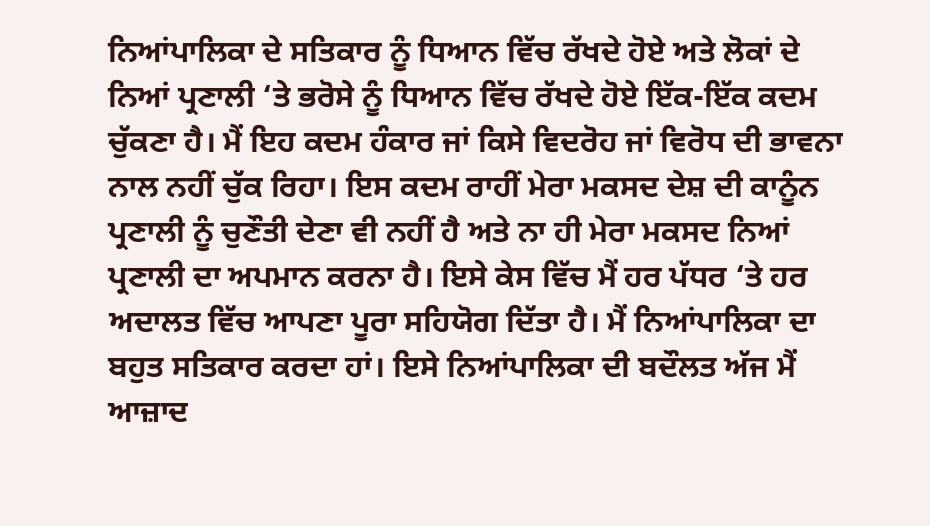ਨਿਆਂਪਾਲਿਕਾ ਦੇ ਸਤਿਕਾਰ ਨੂੰ ਧਿਆਨ ਵਿੱਚ ਰੱਖਦੇ ਹੋਏ ਅਤੇ ਲੋਕਾਂ ਦੇ ਨਿਆਂ ਪ੍ਰਣਾਲੀ ‘ਤੇ ਭਰੋਸੇ ਨੂੰ ਧਿਆਨ ਵਿੱਚ ਰੱਖਦੇ ਹੋਏ ਇੱਕ-ਇੱਕ ਕਦਮ ਚੁੱਕਣਾ ਹੈ। ਮੈਂ ਇਹ ਕਦਮ ਹੰਕਾਰ ਜਾਂ ਕਿਸੇ ਵਿਦਰੋਹ ਜਾਂ ਵਿਰੋਧ ਦੀ ਭਾਵਨਾ ਨਾਲ ਨਹੀਂ ਚੁੱਕ ਰਿਹਾ। ਇਸ ਕਦਮ ਰਾਹੀਂ ਮੇਰਾ ਮਕਸਦ ਦੇਸ਼ ਦੀ ਕਾਨੂੰਨ ਪ੍ਰਣਾਲੀ ਨੂੰ ਚੁਣੌਤੀ ਦੇਣਾ ਵੀ ਨਹੀਂ ਹੈ ਅਤੇ ਨਾ ਹੀ ਮੇਰਾ ਮਕਸਦ ਨਿਆਂ ਪ੍ਰਣਾਲੀ ਦਾ ਅਪਮਾਨ ਕਰਨਾ ਹੈ। ਇਸੇ ਕੇਸ ਵਿੱਚ ਮੈਂ ਹਰ ਪੱਧਰ ‘ਤੇ ਹਰ ਅਦਾਲਤ ਵਿੱਚ ਆਪਣਾ ਪੂਰਾ ਸਹਿਯੋਗ ਦਿੱਤਾ ਹੈ। ਮੈਂ ਨਿਆਂਪਾਲਿਕਾ ਦਾ ਬਹੁਤ ਸਤਿਕਾਰ ਕਰਦਾ ਹਾਂ। ਇਸੇ ਨਿਆਂਪਾਲਿਕਾ ਦੀ ਬਦੌਲਤ ਅੱਜ ਮੈਂ ਆਜ਼ਾਦ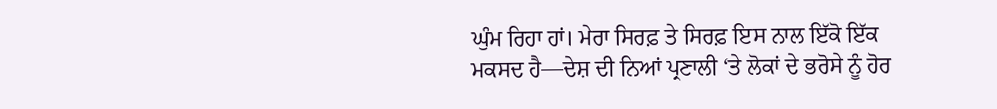ਘੁੰਮ ਰਿਹਾ ਹਾਂ। ਮੇਰਾ ਸਿਰਫ਼ ਤੇ ਸਿਰਫ਼ ਇਸ ਨਾਲ ਇੱਕੋ ਇੱਕ ਮਕਸਦ ਹੈ—ਦੇਸ਼ ਦੀ ਨਿਆਂ ਪ੍ਰਣਾਲੀ ‘ਤੇ ਲੋਕਾਂ ਦੇ ਭਰੋਸੇ ਨੂੰ ਹੋਰ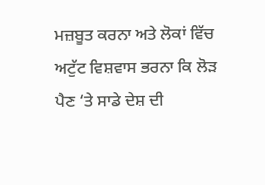ਮਜ਼ਬੂਤ ਕਰਨਾ ਅਤੇ ਲੋਕਾਂ ਵਿੱਚ ਅਟੁੱਟ ਵਿਸ਼ਵਾਸ ਭਰਨਾ ਕਿ ਲੋੜ ਪੈਣ ‘ਤੇ ਸਾਡੇ ਦੇਸ਼ ਦੀ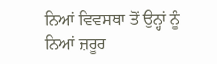ਨਿਆਂ ਵਿਵਸਥਾ ਤੋਂ ਉਨ੍ਹਾਂ ਨੂੰ ਨਿਆਂ ਜ਼ਰੂਰ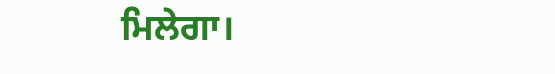ਮਿਲੇਗਾ।